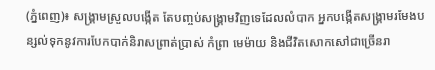(ភ្នំពេញ)៖ សង្គ្រាមស្រួលបង្កើត តែបញ្ចប់សង្គ្រាមវិញទេដែលលំបាក អ្នកបង្កើតសង្គ្រាមរមែងបន្សល់ទុកនូវការបែកបាក់និរាសព្រាត់ប្រាស់ កំព្រា មេម៉ាយ និងជីវិតសោកសៅជាច្រើនរា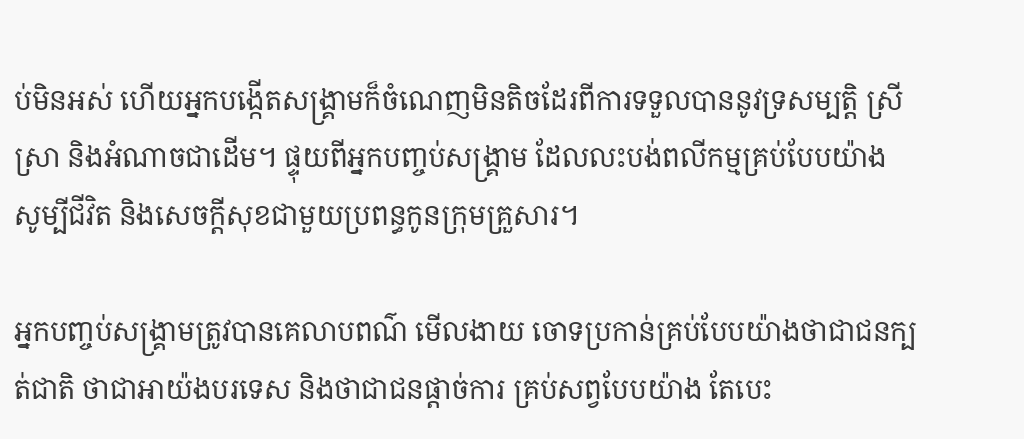ប់មិនអស់ ហើយអ្នកបង្កើតសង្គ្រាមក៏ចំណេញមិនតិចដែរពីការទទួលបាននូវទ្រសម្បត្តិ ស្រីស្រា និងអំណាចជាដើម។ ផ្ទុយពីអ្នកបញ្ចប់សង្គ្រាម ដែលលះបង់ពលីកម្មគ្រប់បែបយ៉ាង សូម្បីជីវិត និងសេចក្តីសុខជាមួយប្រពន្ធកូនក្រុមគ្រួសារ។

អ្នកបញ្ចប់សង្គ្រាមត្រូវបានគេលាបពណ៌ មើលងាយ ចោទប្រកាន់គ្រប់បែបយ៉ាងថាជាជនក្បត់ជាតិ ថាជាអាយ៉ងបរទេស និងថាជាជនផ្តាច់ការ គ្រប់សព្វបែបយ៉ាង តែបេះ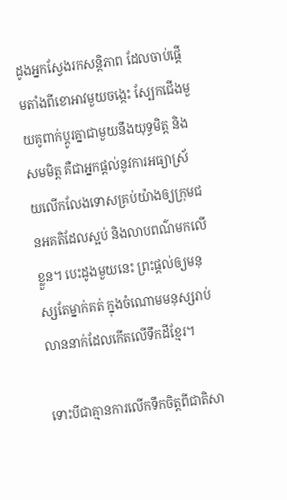ដូងអ្នកស្វែងរកសន្តិភាព ដែលចាប់ផ្តើមតាំងពីខោអាវមួយចង្កេះ ស្បែកជើងមួយគូពាក់ប្តូរគ្នាជាមួយនឹងយុទ្ធមិត្ត និងសមមិត្ត គឺជាអ្នកផ្តល់នូវការអធ្យាស្រ័យលើកលែងទោសគ្រប់យ៉ាងឲ្យក្រុមជនអគតិដែលស្អប់ និងលាបពណ៌មកលើខ្លួន។ បេះដូងមួយនេះ ព្រះផ្តល់ឲ្យមនុស្សតែម្នាក់គត់ ក្នុងចំណោមមនុស្សរាប់លាននាក់ដែលកើតលើទឹកដីខ្មែរ។

ទោះបីជាគ្មានការលើកទឹកចិត្តពីជាតិសា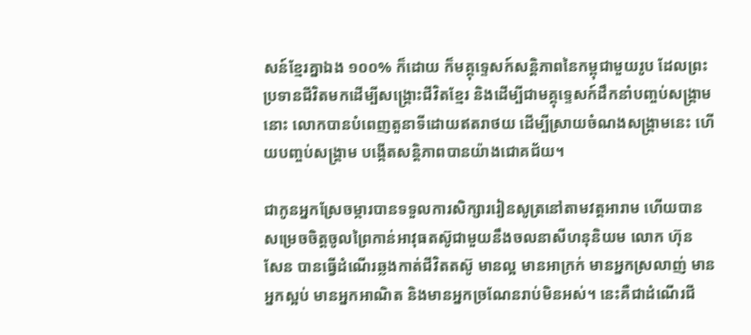សន៍ខ្មែរគ្នាឯង ១០០% ក៏ដោយ ក៏មគ្គុទ្ទេសក៍សន្តិភាពនៃកម្ពុជាមួយរូប ដែលព្រះប្រទានជីវិតមកដើម្បីសង្គ្រោះជីវិតខ្មែរ និងដើម្បីជាមគ្គុទ្ទេសក៍ដឹកនាំបញ្ចប់សង្គ្រាមនោះ លោកបានបំពេញតួនាទីដោយឥតរាថយ ដើម្បីស្រាយចំណងសង្គ្រាមនេះ ហើយបញ្ចប់សង្គ្រាម បង្កើតសន្តិភាពបានយ៉ាងជោគជ័យ។

ជាកូនអ្នកស្រែចម្ការបានទទួលការសិក្សាររៀនសូត្រនៅតាមវត្តអារាម ហើយបានសម្រេចចិត្តចូលព្រៃកាន់អាវុធតស៊ូជាមួយនឹងចលនាសីហនុនិយម លោក ហ៊ុន សែន បានធ្វើដំណើរឆ្លងកាត់ជីវិតតស៊ូ មានល្អ មានអាក្រក់ មានអ្នកស្រលាញ់ មានអ្នកស្អប់ មានអ្នកអាណិត និងមានអ្នកច្រណែនរាប់មិនអស់។ នេះគឺជាដំណើរជី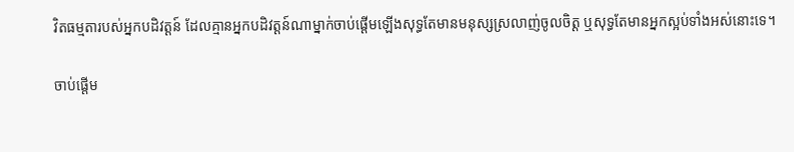វិតធម្មតារបស់អ្នកបដិវត្តន៍ ដែលគ្មានអ្នកបដិវត្តន៍ណាម្នាក់ចាប់ផ្តើមឡើងសុទ្ធតែមានមនុស្សស្រលាញ់ចូលចិត្ត ឬសុទ្ធតែមានអ្នកស្អប់ទាំងអស់នោះទេ។

ចាប់ផ្តើម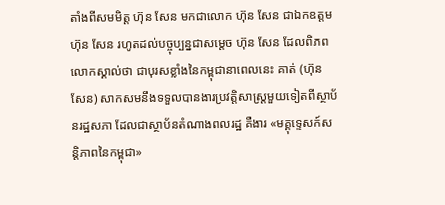តាំងពីសមមិត្ត ហ៊ុន សែន មកជាលោក ហ៊ុន សែន ជាឯកឧត្តម ហ៊ុន សែន រហូតដល់បច្ចុប្បន្នជាសម្តេច ហ៊ុន សែន ដែលពិភពលោកស្គាល់ថា ជាបុរសខ្លាំងនៃកម្ពុជានាពេលនេះ គាត់ (ហ៊ុន សែន) សាកសមនឹងទទួលបានងារប្រវត្តិសាស្ត្រមួយទៀតពីស្ថាប័នរដ្ឋសភា ដែលជាស្ថាប័នតំណាងពលរដ្ឋ គឺងារ «មគ្គុទ្ទេសក៍សន្តិភាពនៃកម្ពុជា»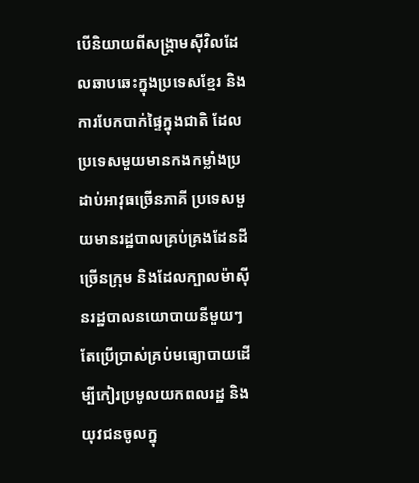បើនិយាយពីសង្គ្រាមស៊ីវិលដែលឆាបឆេះក្នុងប្រទេសខ្មែរ និងការបែកបាក់ផ្ទៃក្នុងជាតិ ដែលប្រទេសមួយមានកងកម្លាំងប្រដាប់អាវុធច្រើនភាគី ប្រទេសមួយមានរដ្ឋបាលគ្រប់គ្រងដែនដីច្រើនក្រុម និងដែលក្បាលម៉ាស៊ីនរដ្ឋបាលនយោបាយនីមួយៗ តែប្រើប្រាស់គ្រប់មធ្យោបាយដើម្បីកៀរប្រមូលយកពលរដ្ឋ និងយុវជនចូលក្នុ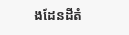ងដែនដីតំ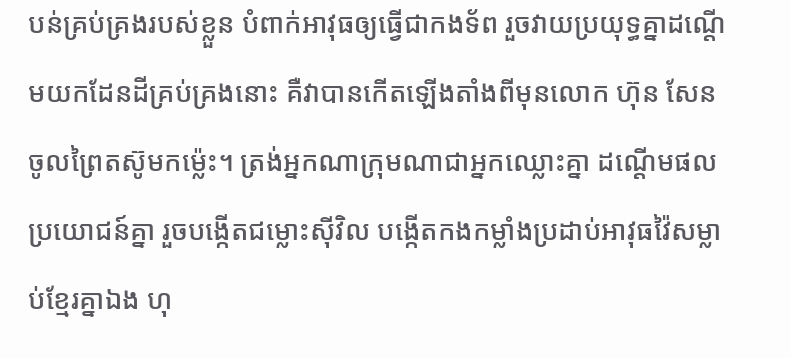បន់គ្រប់គ្រងរបស់ខ្លួន បំពាក់អាវុធឲ្យធ្វើជាកងទ័ព រួចវាយប្រយុទ្ធគ្នាដណ្តើមយកដែនដីគ្រប់គ្រងនោះ គឺវាបានកើតឡើងតាំងពីមុនលោក ហ៊ុន សែន ចូលព្រៃតស៊ូមកម្ល៉េះ។ ត្រង់អ្នកណាក្រុមណាជាអ្នកឈ្លោះគ្នា ដណ្តើមផលប្រយោជន៍គ្នា រួចបង្កើតជម្លោះស៊ីវិល បង្កើតកងកម្លាំងប្រដាប់អាវុធវ៉ៃសម្លាប់ខ្មែរគ្នាឯង ហុ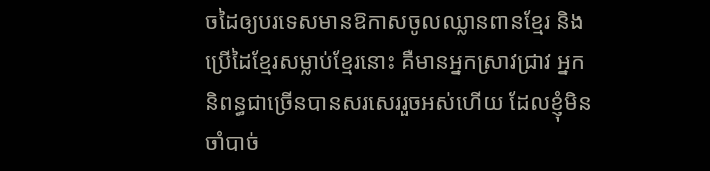ចដៃឲ្យបរទេសមានឱកាសចូលឈ្លានពានខ្មែរ និងប្រើដៃខ្មែរសម្លាប់ខ្មែរនោះ គឺមានអ្នកស្រាវជ្រាវ អ្នកនិពន្ធជាច្រើនបានសរសេររួចអស់ហើយ ដែលខ្ញុំមិនចាំបាច់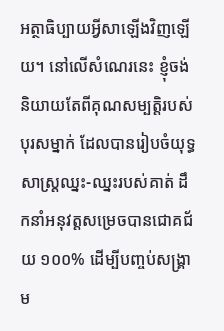អត្ថាធិប្បាយអ្វីសាឡើងវិញឡើយ។ នៅលើសំណេរនេះ ខ្ញុំចង់និយាយតែពីគុណសម្បត្តិរបស់បុរសម្នាក់ ដែលបានរៀបចំយុទ្ធសាស្ត្រឈ្នះ-ឈ្នះរបស់គាត់ ដឹកនាំអនុវត្តសម្រេចបានជោគជ័យ ១០០% ដើម្បីបញ្ចប់សង្គ្រាម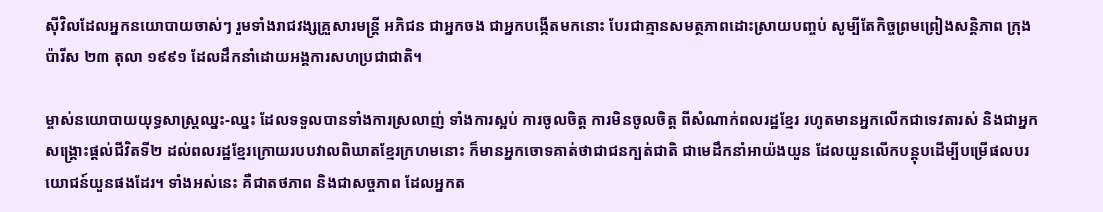ស៊ីវិលដែលអ្នកនយោបាយចាស់ៗ រួមទាំងរាជវង្សគ្រួសារមន្ត្រី អភិជន ជាអ្នកចង ជាអ្នកបង្កើតមកនោះ បែរជាគ្មានសមត្ថភាពដោះស្រាយបញ្ចប់ សូម្បីតែកិច្ចព្រមព្រៀងសន្តិភាព ក្រុងប៉ារីស ២៣ តុលា ១៩៩១ ដែលដឹកនាំដោយអង្គការសហប្រជាជាតិ។

ម្ចាស់នយោបាយយុទ្ធសាស្ត្រឈ្នះ-ឈ្នះ ដែលទទួលបានទាំងការស្រលាញ់ ទាំងការស្អប់ ការចូលចិត្ត ការមិនចូលចិត្ត ពីសំណាក់ពលរដ្ឋខ្មែរ រហូតមានអ្នកលើកជាទេវតារស់ និងជាអ្នកសង្គ្រោះផ្តល់ជីវិតទី២ ដល់ពលរដ្ឋខ្មែរក្រោយរបបវាលពិឃាតខ្មែរក្រហមនោះ ក៏មានអ្នកចោទគាត់ថាជាជនក្បត់ជាតិ ជាមេដឹកនាំអាយ៉ងយួន ដែលយួនលើកបន្តុបដើម្បីបម្រើផលបរយោជន៍យួនផងដែរ។ ទាំងអស់នេះ គឺជាតថភាព និងជាសច្ចភាព ដែលអ្នកត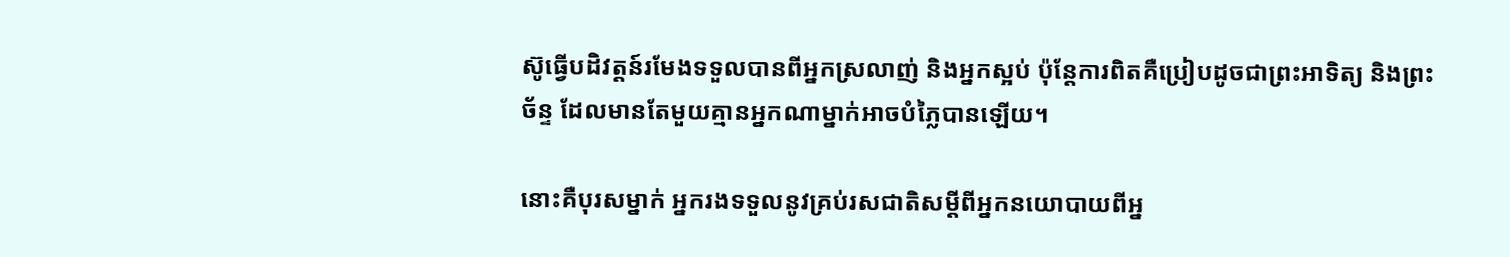ស៊ូធ្វើបដិវត្តន៍រមែងទទួលបានពីអ្នកស្រលាញ់ និងអ្នកស្អប់ ប៉ុន្តែការពិតគឺប្រៀបដូចជាព្រះអាទិត្យ និងព្រះច័ន្ទ ដែលមានតែមួយគ្មានអ្នកណាម្នាក់អាចបំភ្លៃបានឡើយ។

នោះគឺបុរសម្នាក់ អ្នករងទទួលនូវគ្រប់រសជាតិសម្ដីពីអ្នកនយោបាយពីអ្ន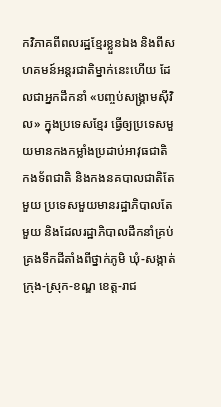កវិភាគពីពលរដ្ឋខ្មែរខ្លួនឯង និងពីសហគមន៍អន្តរជាតិម្នាក់នេះហើយ ដែលជាអ្នកដឹកនាំ «បញ្ចប់សង្គ្រាមស៊ីវិល» ក្នុងប្រទេសខ្មែរ ធ្វើឲ្យប្រទេសមួយមានកងកម្លាំងប្រដាប់អាវុធជាតិ កងទ័ពជាតិ និងកងនគបាលជាតិតែមួយ ប្រទេសមួយមានរដ្ឋាភិបាលតែមួយ និងដែលរដ្ឋាភិបាលដឹកនាំគ្រប់គ្រងទឹកដីតាំងពីថ្នាក់ភូមិ ឃុំ-សង្កាត់ ក្រុង-ស្រុក-ខណ្ឌ ខេត្ត-រាជ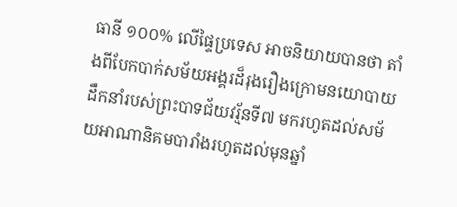ធានី ១០០% លើផ្ទៃប្រទេស អាចនិយាយបានថា តាំងពីបែកបាក់សម័យអង្គរដ៏រុងរឿងក្រោមនយោបាយដឹកនាំរបស់ព្រះបាទជ័យវរ្ម័នទី៧ មករហូតដល់សម័យអាណានិគមបារាំងរហូតដល់មុនឆ្នាំ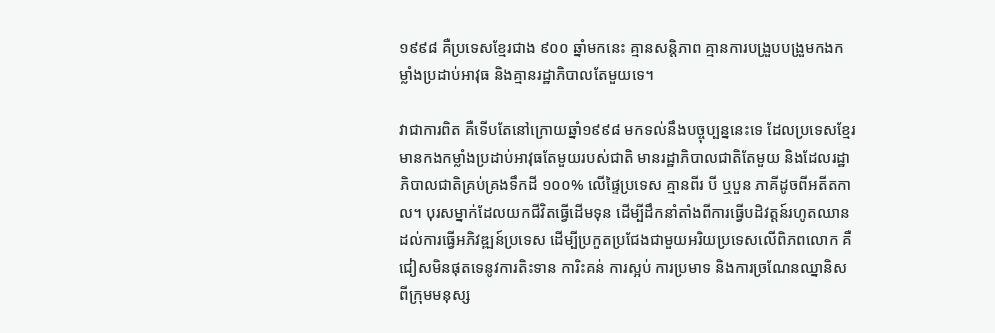១៩៩៨ គឺប្រទេសខ្មែរជាង ៩០០ ឆ្នាំមកនេះ គ្មានសន្តិភាព គ្មានការបង្រួបបង្រួមកងកម្លាំងប្រដាប់អាវុធ និងគ្មានរដ្ឋាភិបាលតែមួយទេ។

វាជាការពិត គឺទើបតែនៅក្រោយឆ្នាំ១៩៩៨ មកទល់នឹងបច្ចុប្បន្ននេះទេ ដែលប្រទេសខ្មែរមានកងកម្លាំងប្រដាប់អាវុធតែមួយរបស់ជាតិ មានរដ្ឋាភិបាលជាតិតែមួយ និងដែលរដ្ឋាភិបាលជាតិគ្រប់គ្រងទឹកដី ១០០% លើផ្ទៃប្រទេស គ្មានពីរ បី ឬបួន ភាគីដូចពីអតីតកាល។ បុរសម្នាក់ដែលយកជីវិតធ្វើដើមទុន ដើម្បីដឹកនាំតាំងពីការធ្វើបដិវត្តន៍រហូតឈានដល់ការធ្វើអភិវឌ្ឍន៍ប្រទេស ដើម្បីប្រកួតប្រជែងជាមួយអរិយប្រទេសលើពិភពលោក គឺជៀសមិនផុតទេនូវការតិះទាន ការិះគន់ ការស្អប់ ការប្រមាទ និងការច្រណែនឈ្នានិស ពីក្រុមមនុស្ស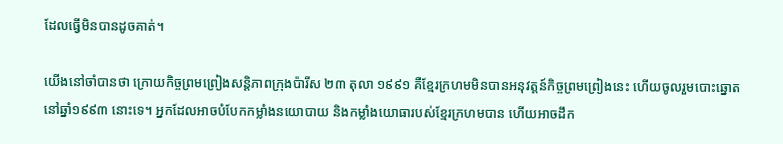ដែលធ្វើមិនបានដូចគាត់។

យើងនៅចាំបានថា ក្រោយកិច្ចព្រមព្រៀងសន្តិភាពក្រុងប៉ារីស ២៣ តុលា ១៩៩១ គឺខ្មែរក្រហមមិនបានអនុវត្តន៍កិច្ចព្រមព្រៀងនេះ ហើយចូលរួមបោះឆ្នោតនៅឆ្នាំ១៩៩៣ នោះទេ។ អ្នកដែលអាចបំបែកកម្លាំងនយោបាយ និងកម្លាំងយោធារបស់ខ្មែរក្រហមបាន ហើយអាចដឹក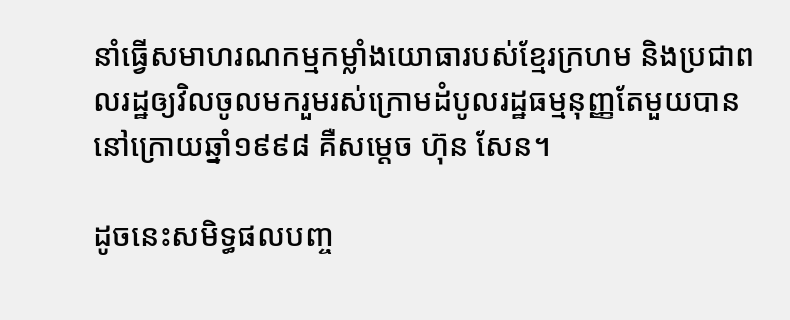នាំធ្វើសមាហរណកម្មកម្លាំងយោធារបស់ខ្មែរក្រហម និងប្រជាពលរដ្ឋឲ្យវិលចូលមករួមរស់ក្រោមដំបូលរដ្ឋធម្មនុញ្ញតែមួយបាននៅក្រោយឆ្នាំ១៩៩៨ គឺសម្តេច ហ៊ុន សែន។

ដូចនេះសមិទ្ធផលបញ្ច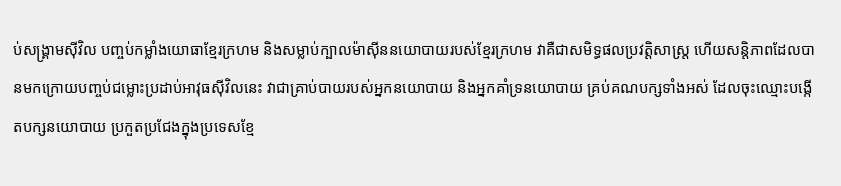ប់សង្គ្រាមស៊ីវិល បញ្ចប់កម្លាំងយោធាខ្មែរក្រហម និងសម្លាប់ក្បាលម៉ាស៊ីននយោបាយរបស់ខ្មែរក្រហម វាគឺជាសមិទ្ធផលប្រវត្តិសាស្ត្រ ហើយសន្តិភាពដែលបានមកក្រោយបញ្ចប់ជម្លោះប្រដាប់អាវុធស៊ីវិលនេះ វាជាគ្រាប់បាយរបស់អ្នកនយោបាយ និងអ្នកគាំទ្រនយោបាយ គ្រប់គណបក្សទាំងអស់ ដែលចុះឈ្មោះបង្កើតបក្សនយោបាយ ប្រកួតប្រជែងក្នុងប្រទេសខ្មែ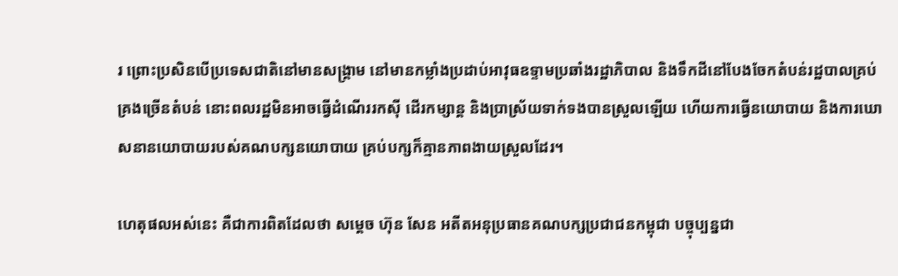រ ព្រោះប្រសិនបើប្រទេសជាតិនៅមានសង្គ្រាម នៅមានកម្លាំងប្រដាប់អាវុធឧទ្ទាមប្រឆាំងរដ្ឋាភិបាល និងទឹកដីនៅបែងចែកតំបន់រដ្ឋបាលគ្រប់គ្រងច្រើនតំបន់ នោះពលរដ្ឋមិនអាចធ្វើដំណើររកស៊ី ដើរកម្សាន្ត និងប្រាស្រ័យទាក់ទងបានស្រួលឡើយ ហើយការធ្វើនយោបាយ និងការឃោសនានយោបាយរបស់គណបក្សនយោបាយ គ្រប់បក្សក៏គ្មានភាពងាយស្រួលដែរ។

ហេតុផលអស់នេះ គឺជាការពិតដែលថា សម្តេច ហ៊ុន សែន អតីតអនុប្រធានគណបក្សប្រជាជនកម្ពុជា បច្ចុប្បន្នជា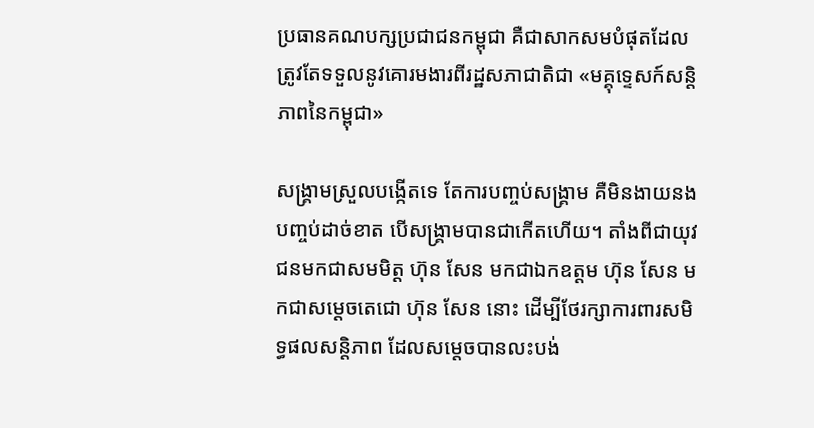ប្រធានគណបក្សប្រជាជនកម្ពុជា គឺជាសាកសមបំផុតដែលត្រូវតែទទួលនូវគោរមងារពីរដ្ឋសភាជាតិជា «មគ្គុទ្ទេសក៍សន្តិភាពនៃកម្ពុជា»

សង្គ្រាមស្រួលបង្កើតទេ តែការបញ្ចប់សង្គ្រាម គឺមិនងាយនងបញ្ចប់ដាច់ខាត បើសង្គ្រាមបានជាកើតហើយ។ តាំងពីជាយុវជនមកជាសមមិត្ត ហ៊ុន សែន មកជាឯកឧត្តម ហ៊ុន សែន មកជាសម្តេចតេជោ ហ៊ុន សែន នោះ ដើម្បីថែរក្សាការពារសមិទ្ធផលសន្តិភាព ដែលសម្តេចបានលះបង់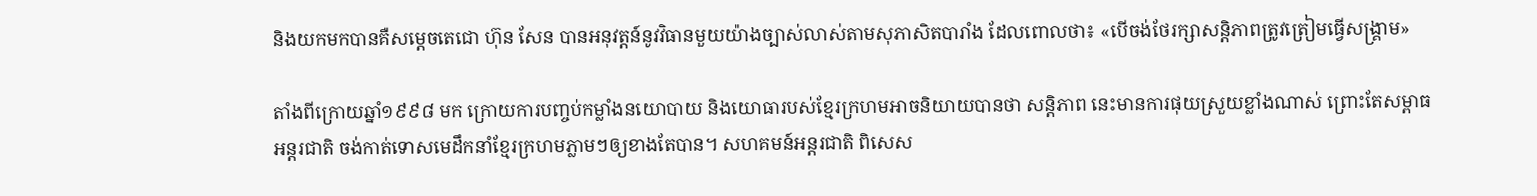និងយកមកបានគឺសម្តេចតេជោ ហ៊ុន សែន បានអនុវត្តន៍នូវវិធានមួយយ៉ាងច្បាស់លាស់តាមសុភាសិតបារាំង ដែលពោលថា៖ «បើចង់ថែរក្សាសន្តិភាពត្រូវត្រៀមធ្វើសង្គ្រាម»

តាំងពីក្រោយឆ្នាំ១៩៩៨ មក ក្រោយការបញ្ចប់កម្លាំងនយោបាយ និងយោធារបស់ខ្មែរក្រហមអាចនិយាយបានថា សន្តិភាព នេះមានការផុយស្រួយខ្លាំងណាស់ ព្រោះតែសម្ពាធអន្តរជាតិ ចង់កាត់ទោសមេដឹកនាំខ្មែរក្រហមភ្លាមៗឲ្យខាងតែបាន។ សហគមន៍អន្តរជាតិ ពិសេស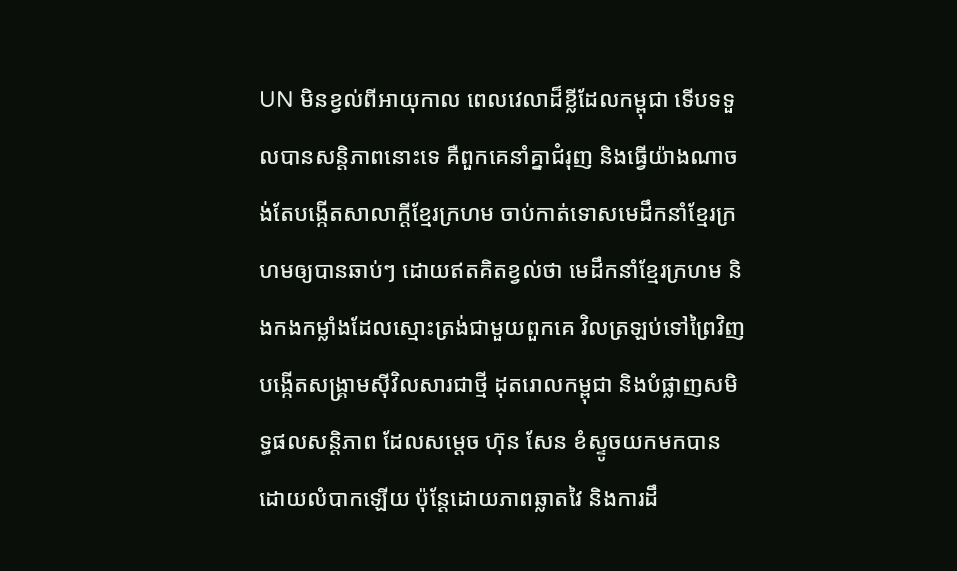UN មិនខ្វល់ពីអាយុកាល ពេលវេលាដ៏ខ្លីដែលកម្ពុជា ទើបទទួលបានសន្តិភាពនោះទេ គឺពួកគេនាំគ្នាជំរុញ និងធ្វើយ៉ាងណាចង់តែបង្កើតសាលាក្តីខ្មែរក្រហម ចាប់កាត់ទោសមេដឹកនាំខ្មែរក្រហមឲ្យបានឆាប់ៗ ដោយឥតគិតខ្វល់ថា មេដឹកនាំខ្មែរក្រហម និងកងកម្លាំងដែលស្មោះត្រង់ជាមួយពួកគេ វិលត្រឡប់ទៅព្រៃវិញ បង្កើតសង្គ្រាមស៊ីវិលសារជាថ្មី ដុតរោលកម្ពុជា និងបំផ្លាញសមិទ្ធផលសន្តិភាព ដែលសម្តេច ហ៊ុន សែន ខំស្ទូចយកមកបានដោយលំបាកឡើយ ប៉ុន្តែដោយភាពឆ្លាតវៃ និងការដឹ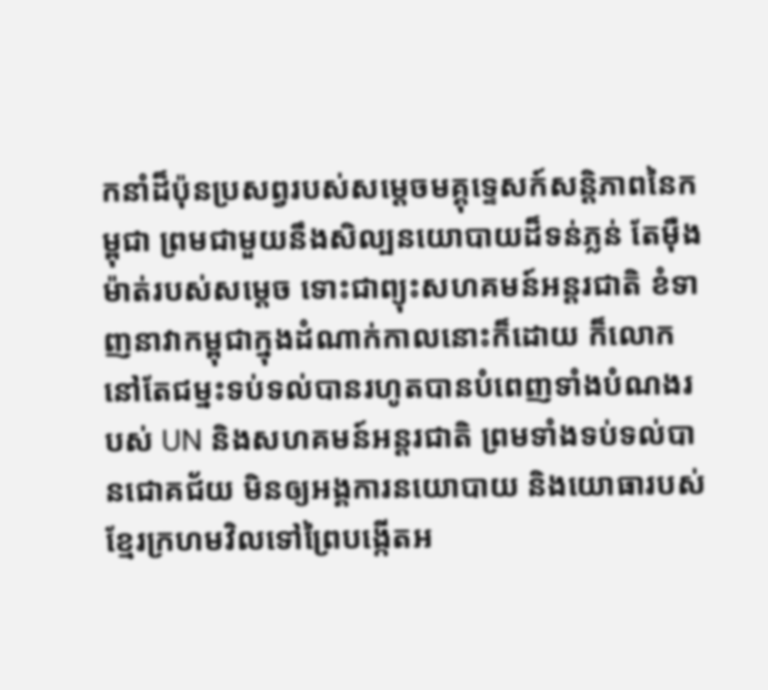កនាំដ៏ប៉ុនប្រសព្វរបស់សម្តេចមគ្គុទ្ទេសក៍សន្តិភាពនៃកម្ពុជា ព្រមជាមួយនឹងសិល្បនយោបាយដ៏ទន់ភ្លន់ តែម៉ឺងម៉ាត់របស់សម្តេច ទោះជាព្យុះសហគមន៍អន្តរជាតិ ខំទាញនាវាកម្ពុជាក្នុងដំណាក់កាលនោះក៏ដោយ ក៏លោកនៅតែជម្នះទប់ទល់បានរហូតបានបំពេញទាំងបំណងរបស់ UN និងសហគមន៍អន្តរជាតិ ព្រមទាំងទប់ទល់បានជោគជ័យ មិនឲ្យអង្គការនយោបាយ និងយោធារបស់ខ្មែរក្រហមវិលទៅព្រៃបង្កើតអ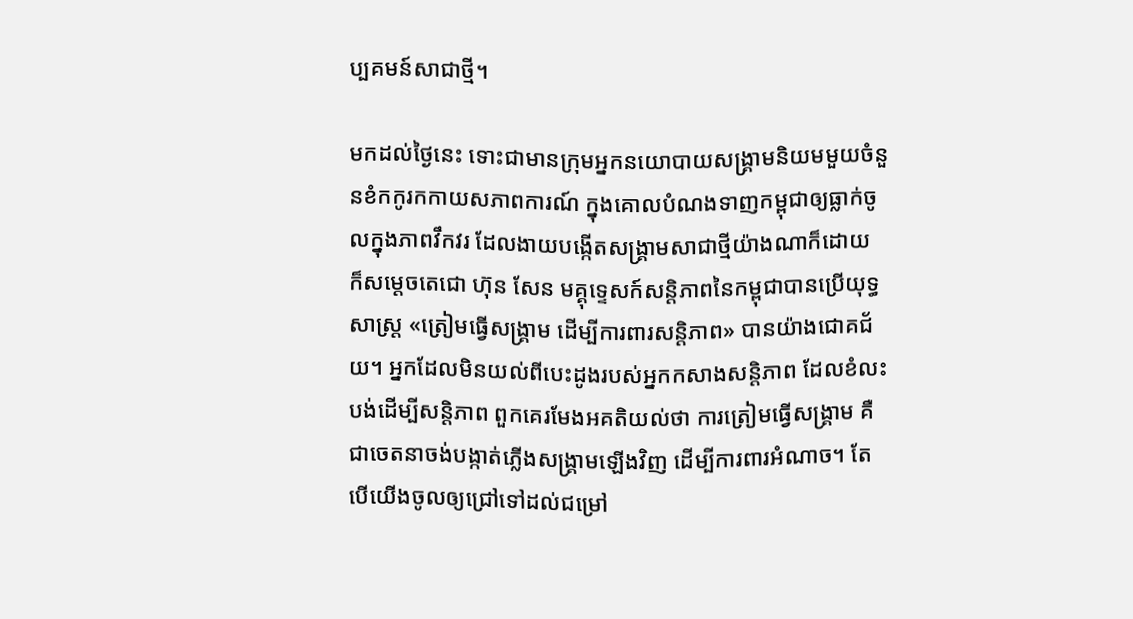ប្បគមន៍សាជាថ្មី។

មកដល់ថ្ងៃនេះ ទោះជាមានក្រុមអ្នកនយោបាយសង្គ្រាមនិយមមួយចំនួនខំកកូរកកាយសភាពការណ៍ ក្នុងគោលបំណងទាញកម្ពុជាឲ្យធ្លាក់ចូលក្នុងភាពវឹកវរ ដែលងាយបង្កើតសង្គ្រាមសាជាថ្មីយ៉ាងណាក៏ដោយ ក៏សម្តេចតេជោ ហ៊ុន សែន មគ្គុទ្ទេសក៍សន្តិភាពនៃកម្ពុជាបានប្រើយុទ្ធសាស្ត្រ «ត្រៀមធ្វើសង្គ្រាម ដើម្បីការពារសន្តិភាព» បានយ៉ាងជោគជ័យ។ អ្នកដែលមិនយល់ពីបេះដូងរបស់អ្នកកសាងសន្តិភាព ដែលខំលះបង់ដើម្បីសន្តិភាព ពួកគេរមែងអគតិយល់ថា ការត្រៀមធ្វើសង្គ្រាម គឺជាចេតនាចង់បង្កាត់ភ្លើងសង្គ្រាមឡើងវិញ ដើម្បីការពារអំណាច។ តែបើយើងចូលឲ្យជ្រៅទៅដល់ជម្រៅ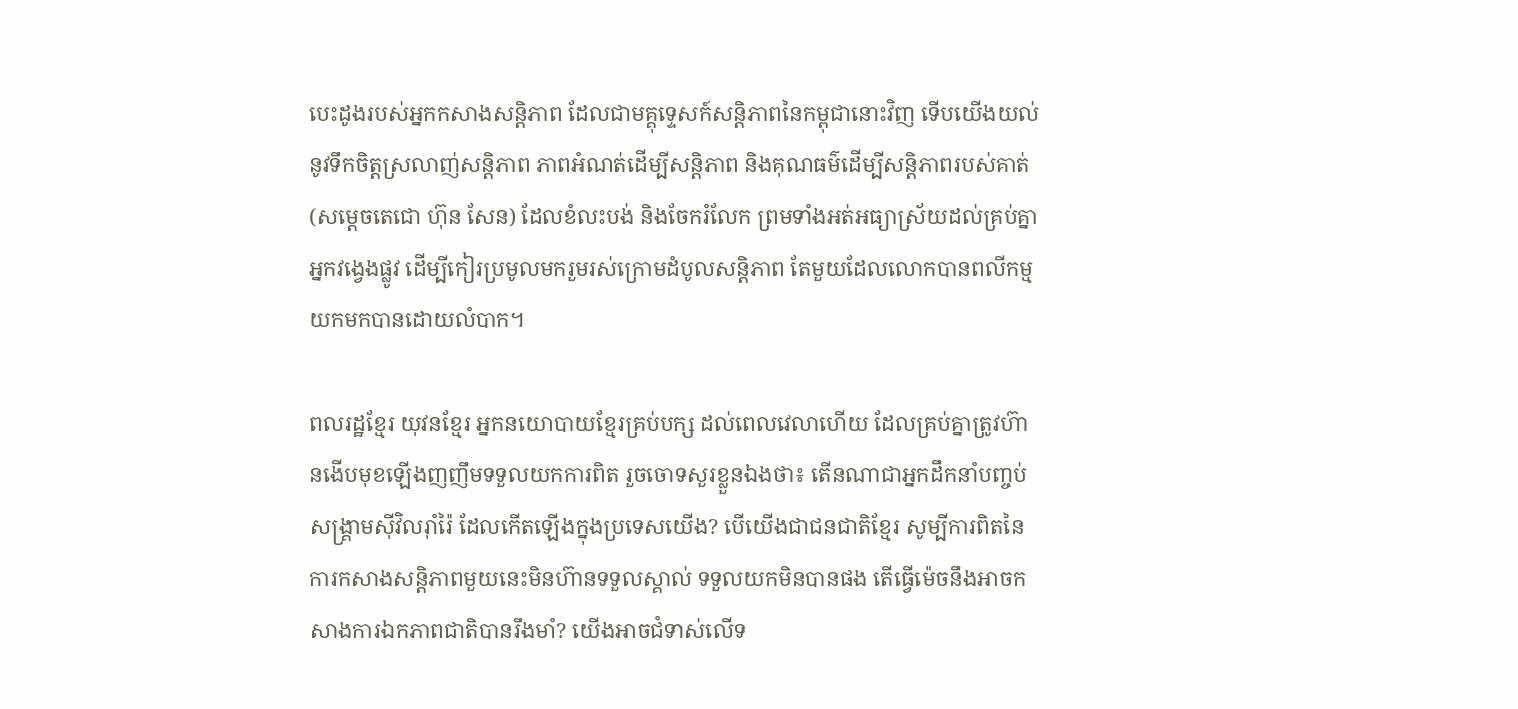បេះដូងរបស់អ្នកកសាងសន្តិភាព ដែលជាមគ្គុទ្ទេសក៍សន្តិភាពនៃកម្ពុជានោះវិញ ទើបយើងយល់នូវទឹកចិត្តស្រលាញ់សន្តិភាព ភាពអំណត់ដើម្បីសន្តិភាព និងគុណធម៌ដើម្បីសន្តិភាពរបស់គាត់ (សម្តេចតេជោ ហ៊ុន សែន) ដែលខំលះបង់ និងចែករំលែក ព្រមទាំងអត់អធ្យាស្រ័យដល់គ្រប់គ្នាអ្នកវង្វេងផ្លូវ ដើម្បីកៀរប្រមូលមករួមរស់ក្រោមដំបូលសន្តិភាព តែមួយដែលលោកបានពលីកម្មយកមកបានដោយលំបាក។

ពលរដ្ឋខ្មែរ យុវនខ្មែរ អ្នកនយោបាយខ្មែរគ្រប់បក្ស ដល់ពេលវេលាហើយ ដែលគ្រប់គ្នាត្រូវហ៊ានងើបមុខឡើងញញឹមទទួលយកការពិត រួចចោទសួរខ្លួនឯងថា៖ តើនណាជាអ្នកដឹកនាំបញ្ចប់សង្គ្រាមស៊ីវិលរ៉ាំរ៉ៃ ដែលកើតឡើងក្នុងប្រទេសយើង? បើយើងជាជនជាតិខ្មែរ សូម្បីការពិតនៃការកសាងសន្តិភាពមួយនេះមិនហ៊ានទទួលស្គាល់ ទទួលយកមិនបានផង តើធ្វើម៉េចនឹងអាចកសាងការឯកភាពជាតិបានរឹងមាំ? យើងអាចជំទាស់លើទ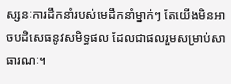ស្សនៈការដឹកនាំរបស់មេដឹកនាំម្នាក់ៗ តែយើងមិនអាចបដិសេធនូវសមិទ្ធផល ដែលជាផលរួមសម្រាប់សាធារណៈ។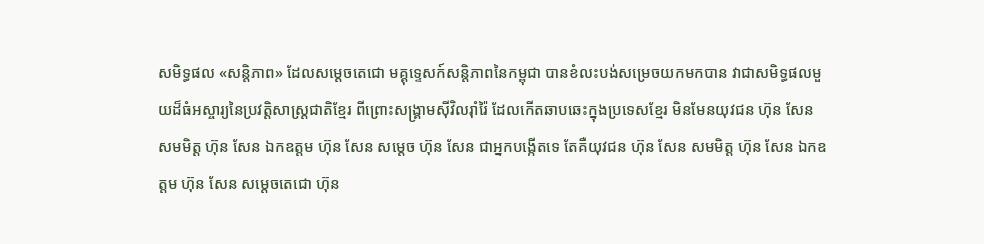សមិទ្ធផល «សន្តិភាព» ដែលសម្តេចតេជោ មគ្គុទ្ទេសក៍សន្តិភាពនៃកម្ពុជា បានខំលះបង់សម្រេចយកមកបាន វាជាសមិទ្ធផលមួយដ៏ធំអស្ចារ្យនៃប្រវត្តិសាស្ត្រជាតិខ្មែរ ពីព្រោះសង្គ្រាមស៊ីវិលរ៉ាំរ៉ៃ ដែលកើតឆាបឆេះក្នុងប្រទេសខ្មែរ មិនមែនយុវជន ហ៊ុន សែន សមមិត្ត ហ៊ុន សែន ឯកឧត្តម ហ៊ុន សែន សម្តេច ហ៊ុន សែន ជាអ្នកបង្កើតទេ តែគឺយុវជន ហ៊ុន សែន សមមិត្ត ហ៊ុន សែន ឯកឧត្តម ហ៊ុន សែន សម្តេចតេជោ ហ៊ុន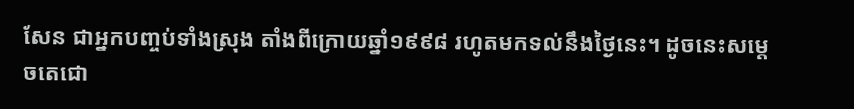សែន ជាអ្នកបញ្ចប់ទាំងស្រុង តាំងពីក្រោយឆ្នាំ១៩៩៨ រហូតមកទល់នឹងថ្ងៃនេះ។ ដូចនេះសម្តេចតេជោ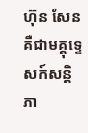ហ៊ុន សែន គឺជាមគ្គុទ្ទេសក៍សន្តិភា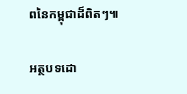ពនៃកម្ពុជាដ៏ពិតៗ៕

អត្ថបទដោ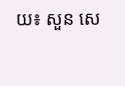យ៖ សួន សេ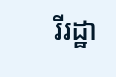រីរដ្ឋា